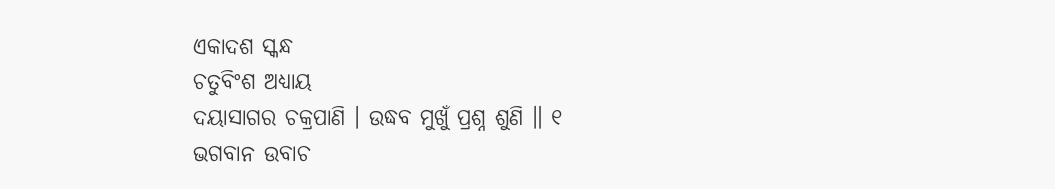ଏକାଦଶ ସ୍କନ୍ଧ
ଚତୁବିଂଶ ଅଧ୍ୟାୟ
ଦୟାସାଗର ଚକ୍ରପାଣି । ଉଦ୍ଧବ ମୁଖୁଁ ପ୍ରଶ୍ନ ଶୁଣି ॥ ୧
ଭଗବାନ ଉବାଚ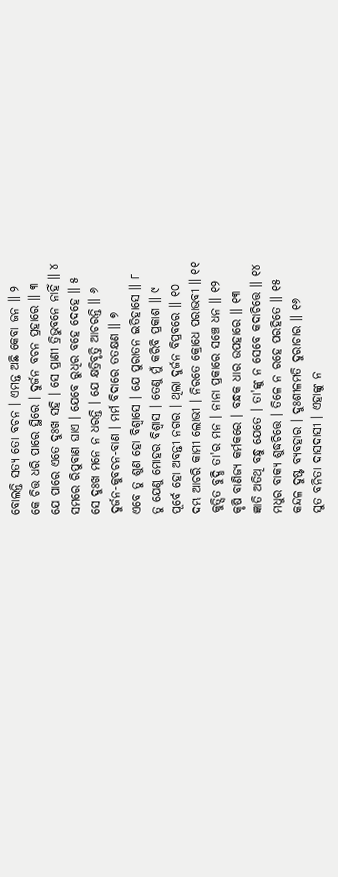ବୋଲନ୍ତି ସତ୍ୟ ତୋ ବଚନ । ଏମନ୍ତ ଅଛି କେବା ଜନ ॥ ୨
କେ ଚିତ୍ତ ଧରି ପାରେ ସ୍ଥିରେ । ଦୁର୍ଜନ ବଚନ ପ୍ରହାରେ ॥ ୩
ଯେ ପାରେ ଏତେ ଦୁଃଖ ସହି । ସେ ପ୍ରାଣୀ ତ୍ରିଭୁବନେ ନାହିଁ ॥ ୪
ସମରେ ରିପୁବାଣ ଘାଏ । ଯେବେ ରୁଧିର ବହେ ଦେହେ ॥ ୫
ସେ ଦୁଃଖ ମନେ ନ ଧରନ୍ତି । ଯେ କ୍ଷତ୍ରିବୃତ୍ତି ଆଚରନ୍ତି ॥ ୬
ଦୁର୍ଜନ-କୁବଚନ-ବାଣ । ମର୍ମ ବିଦାରେ ତତକ୍ଷଣ ॥ ୭
ଏବେ ତୁ ଶୁଣ ହୋ ବିଶ୍ୱାସେ । ଯେ ପୁରାତନ ଇତିହାସେ ॥ ୮
ତୁ ଯେଣୁ ମୋହର ବିଶ୍ୱାସ । ତେଣୁ ମୁଁ କରିବି ପ୍ରକାଶ ॥ ୯
ପୂର୍ବେ ହୋ ଅବନ୍ତୀ ନଗର । ଥିଲା ଦୁର୍ଜନ ବିପ୍ରବରେ ॥ ୧୦
ଦମ୍ଭ ଆଚରି କାମୀ ଲୋଭୀ । ନିରତେ କ୍ରୋଧେ ପରାଭବୀ ॥ ୧୧
କୁତ୍ସିତ ବୁଦ୍ଧି ତା'ର ମନ । ନାନା ପ୍ରକାରେ ସଞ୍ଚେ ଧନ ॥ ୧୨
କୃଷି ବାଣିଜ୍ୟ କର୍ମକରେ । ବନ୍ଧକ ଧାର ଉପହାରେ ॥ ୧୩
ଜ୍ଞାତି ଅତିଥି ବନ୍ଧୁ ଯେତେ । ତା'ଙ୍କୁ ନ ସେବେ କଦାଚିତ୍ତେ ॥ ୧୪
ମଧୁର ବାକ୍ୟ ଶୁଦ୍ଧଚିତ୍ତେ । ତିଳେ ନ ରହେ ପରହିତେ ॥ ୧୫
କନ୍ଦଳ ଦୁଷ୍ଟ ବ୍ୟବହାର । ଦୁଃଶୀଳମତି ଦୁରାଚାର ॥ ୧୬
ସୁତ ବନିତା ଦାସଦାସୀ । ଏହାଙ୍କୁ ନ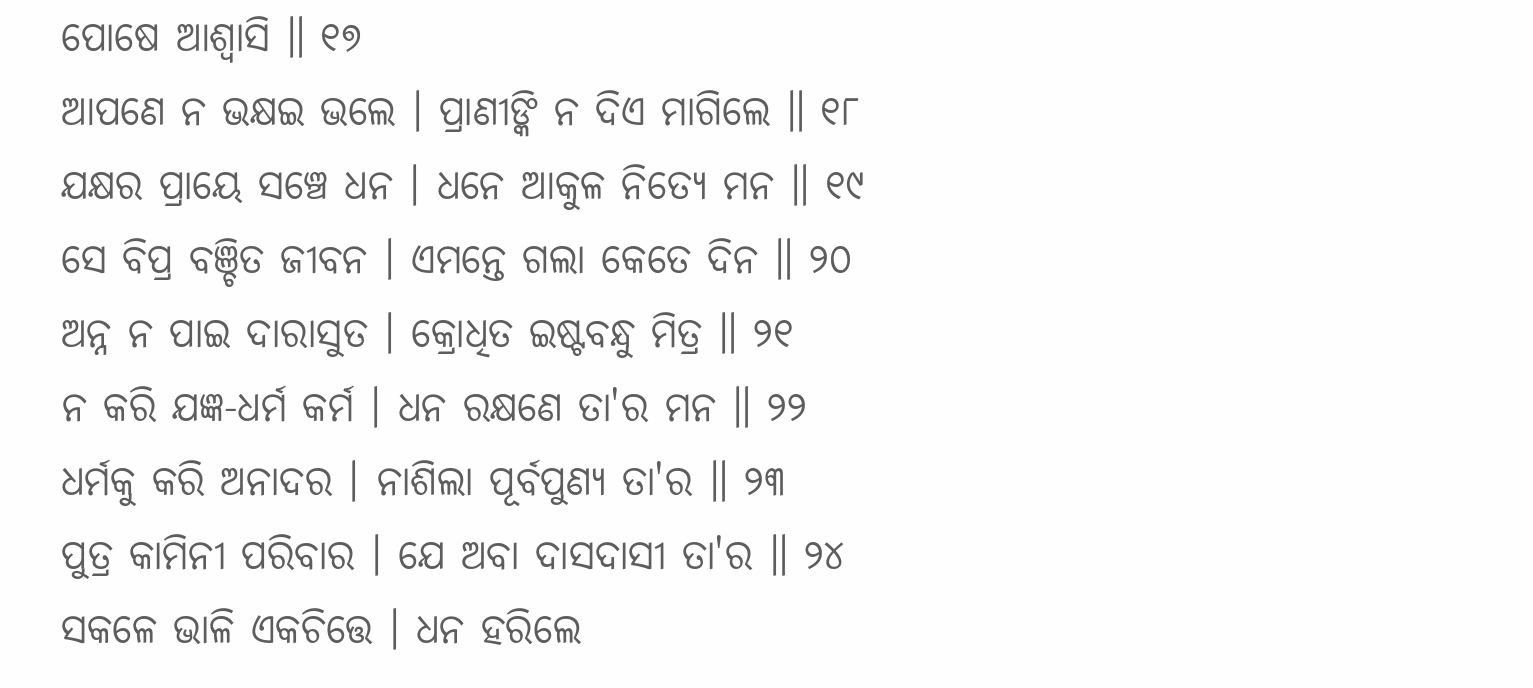ପୋଷେ ଆଶ୍ୱାସି ॥ ୧୭
ଆପଣେ ନ ଭକ୍ଷଇ ଭଲେ । ପ୍ରାଣୀଙ୍କି ନ ଦିଏ ମାଗିଲେ ॥ ୧୮
ଯକ୍ଷର ପ୍ରାୟେ ସଞ୍ଚେ ଧନ । ଧନେ ଆକୁଳ ନିତ୍ୟେ ମନ ॥ ୧୯
ସେ ବିପ୍ର ବଞ୍ଚିତ ଜୀବନ । ଏମନ୍ତେ ଗଲା କେତେ ଦିନ ॥ ୨୦
ଅନ୍ନ ନ ପାଇ ଦାରାସୁତ । କ୍ରୋଧିତ ଇଷ୍ଟବନ୍ଧୁ ମିତ୍ର ॥ ୨୧
ନ କରି ଯଜ୍ଞ-ଧର୍ମ କର୍ମ । ଧନ ରକ୍ଷଣେ ତା'ର ମନ ॥ ୨୨
ଧର୍ମକୁ କରି ଅନାଦର । ନାଶିଲା ପୂର୍ବପୁଣ୍ୟ ତା'ର ॥ ୨୩
ପୁତ୍ର କାମିନୀ ପରିବାର । ଯେ ଅବା ଦାସଦାସୀ ତା'ର ॥ ୨୪
ସକଳେ ଭାଳି ଏକଚିତ୍ତେ । ଧନ ହରିଲେ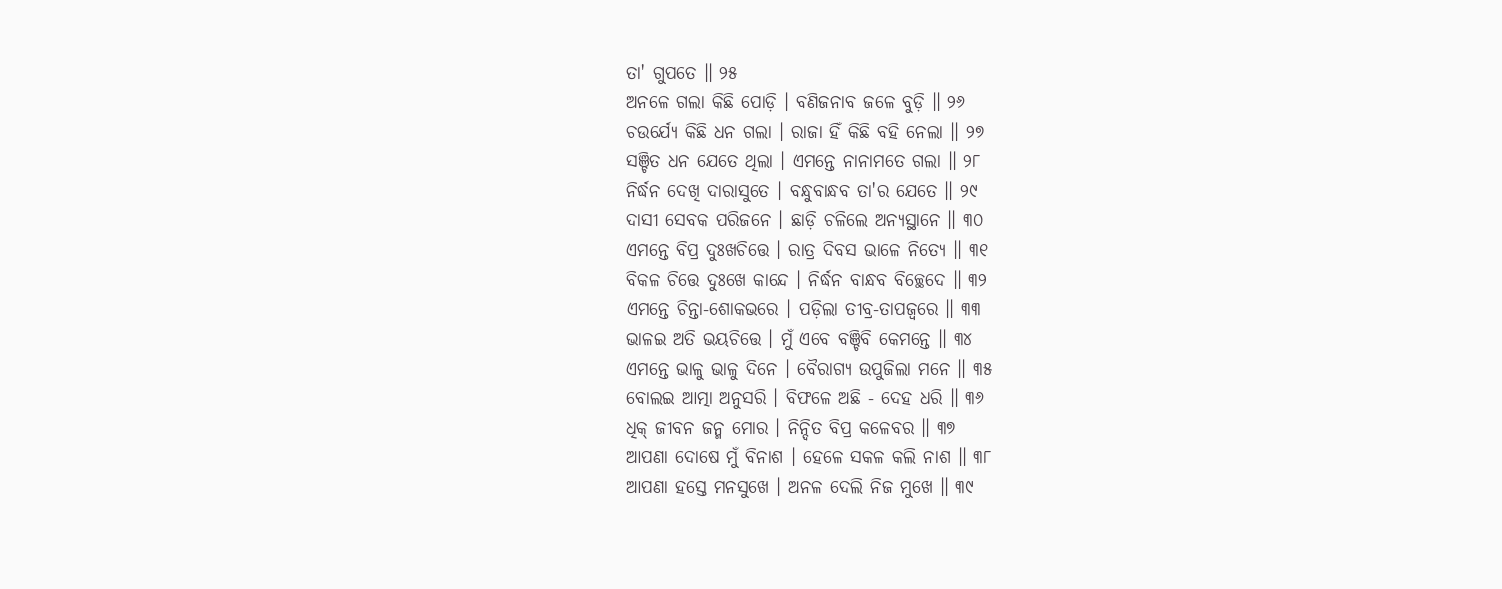ତା' ଗୁପତେ ॥ ୨୫
ଅନଳେ ଗଲା କିଛି ପୋଡ଼ି । ବଣିଜନାବ ଜଳେ ବୁଡ଼ି ॥ ୨୬
ଚଉର୍ଯ୍ୟେ କିଛି ଧନ ଗଲା । ରାଜା ହିଁ କିଛି ବହି ନେଲା ॥ ୨୭
ସଞ୍ଚିତ ଧନ ଯେତେ ଥିଲା । ଏମନ୍ତେ ନାନାମତେ ଗଲା ॥ ୨୮
ନିର୍ଦ୍ଧନ ଦେଖି ଦାରାସୁତେ । ବନ୍ଧୁବାନ୍ଧବ ତା'ର ଯେତେ ॥ ୨୯
ଦାସୀ ସେବକ ପରିଜନେ । ଛାଡ଼ି ଚଳିଲେ ଅନ୍ୟସ୍ଥାନେ ॥ ୩୦
ଏମନ୍ତେ ବିପ୍ର ଦୁଃଖଚିତ୍ତେ । ରାତ୍ର ଦିବସ ଭାଳେ ନିତ୍ୟେ ॥ ୩୧
ବିକଳ ଚିତ୍ତେ ଦୁଃଖେ କାନ୍ଦେ । ନିର୍ଦ୍ଧନ ବାନ୍ଧବ ବିଚ୍ଛେଦେ ॥ ୩୨
ଏମନ୍ତେ ଚିନ୍ତା-ଶୋକଭରେ । ପଡ଼ିଲା ତୀବ୍ର-ତାପଜ୍ୱରେ ॥ ୩୩
ଭାଳଇ ଅତି ଭୟଚିତ୍ତେ । ମୁଁ ଏବେ ବଞ୍ଚିବି କେମନ୍ତେ ॥ ୩୪
ଏମନ୍ତେ ଭାଳୁ ଭାଳୁ ଦିନେ । ବୈରାଗ୍ୟ ଉପୁଜିଲା ମନେ ॥ ୩୫
ବୋଲଇ ଆତ୍ମା ଅନୁସରି । ବିଫଳେ ଅଛି - ଦେହ ଧରି ॥ ୩୬
ଧିକ୍ ଜୀବନ ଜନ୍ମ ମୋର । ନିନ୍ଦିତ ବିପ୍ର କଳେବର ॥ ୩୭
ଆପଣା ଦୋଷେ ମୁଁ ବିନାଶ । ହେଳେ ସକଳ କଲି ନାଶ ॥ ୩୮
ଆପଣା ହସ୍ତେ ମନସୁଖେ । ଅନଳ ଦେଲି ନିଜ ମୁଖେ ॥ ୩୯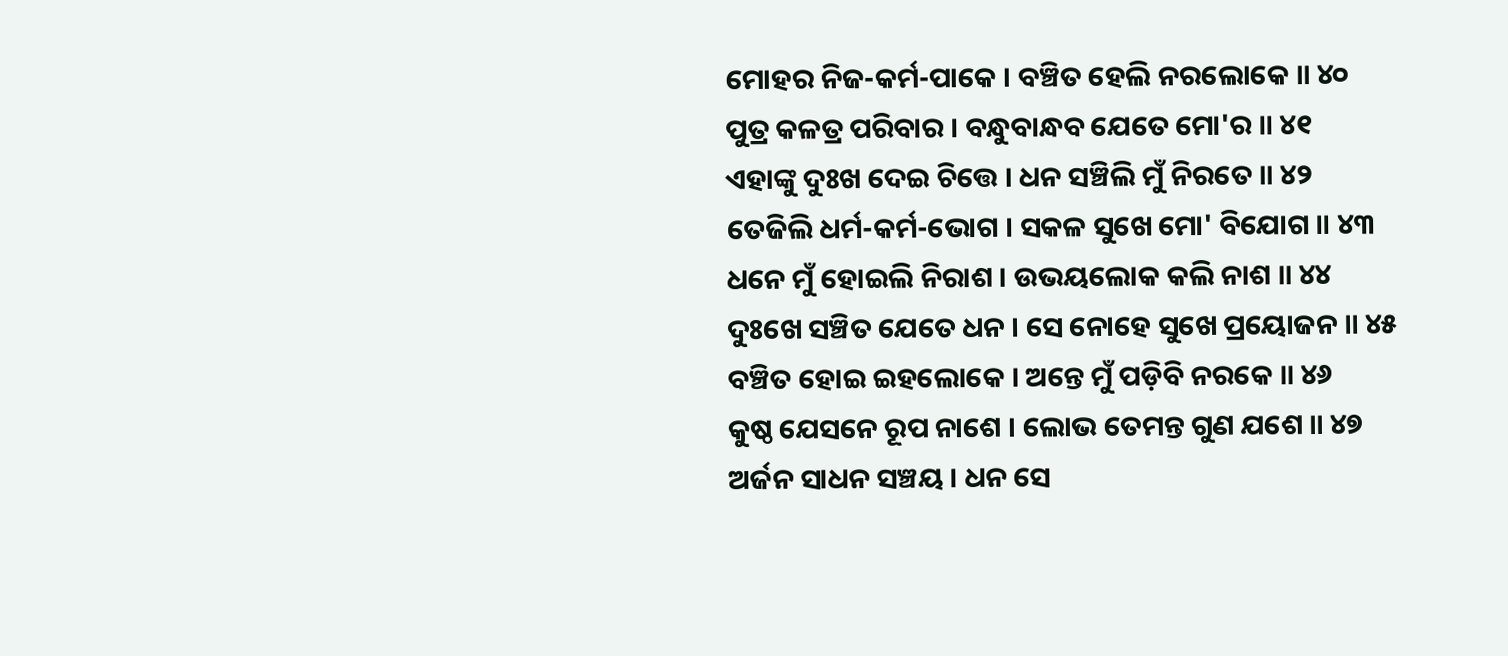ମୋହର ନିଜ-କର୍ମ-ପାକେ । ବଞ୍ଚିତ ହେଲି ନରଲୋକେ ॥ ୪୦
ପୁତ୍ର କଳତ୍ର ପରିବାର । ବନ୍ଧୁବାନ୍ଧବ ଯେତେ ମୋ'ର ॥ ୪୧
ଏହାଙ୍କୁ ଦୁଃଖ ଦେଇ ଚିତ୍ତେ । ଧନ ସଞ୍ଚିଲି ମୁଁ ନିରତେ ॥ ୪୨
ତେଜିଲି ଧର୍ମ-କର୍ମ-ଭୋଗ । ସକଳ ସୁଖେ ମୋ' ବିଯୋଗ ॥ ୪୩
ଧନେ ମୁଁ ହୋଇଲି ନିରାଶ । ଉଭୟଲୋକ କଲି ନାଶ ॥ ୪୪
ଦୁଃଖେ ସଞ୍ଚିତ ଯେତେ ଧନ । ସେ ନୋହେ ସୁଖେ ପ୍ରୟୋଜନ ॥ ୪୫
ବଞ୍ଚିତ ହୋଇ ଇହଲୋକେ । ଅନ୍ତେ ମୁଁ ପଡ଼ିବି ନରକେ ॥ ୪୬
କୁଷ୍ଠ ଯେସନେ ରୂପ ନାଶେ । ଲୋଭ ତେମନ୍ତ ଗୁଣ ଯଶେ ॥ ୪୭
ଅର୍ଜନ ସାଧନ ସଞ୍ଚୟ । ଧନ ସେ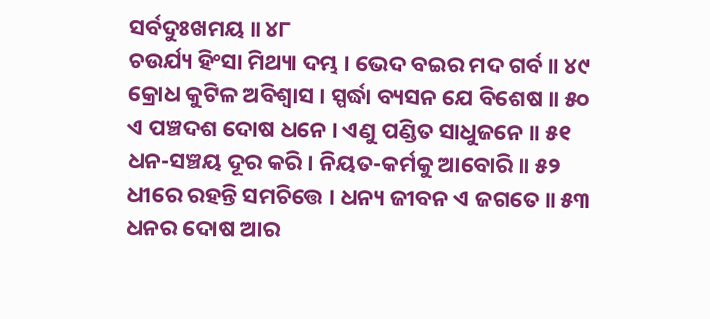ସର୍ବଦୁଃଖମୟ ॥ ୪୮
ଚଉର୍ଯ୍ୟ ହିଂସା ମିଥ୍ୟା ଦମ୍ଭ । ଭେଦ ବଇର ମଦ ଗର୍ବ ॥ ୪୯
କ୍ରୋଧ କୁଟିଳ ଅବିଶ୍ୱାସ । ସ୍ପର୍ଦ୍ଧା ବ୍ୟସନ ଯେ ବିଶେଷ ॥ ୫୦
ଏ ପଞ୍ଚଦଶ ଦୋଷ ଧନେ । ଏଣୁ ପଣ୍ଡିତ ସାଧୁଜନେ ॥ ୫୧
ଧନ-ସଞ୍ଚୟ ଦୂର କରି । ନିୟତ-କର୍ମକୁ ଆବୋରି ॥ ୫୨
ଧୀରେ ରହନ୍ତି ସମଚିତ୍ତେ । ଧନ୍ୟ ଜୀବନ ଏ ଜଗତେ ॥ ୫୩
ଧନର ଦୋଷ ଆର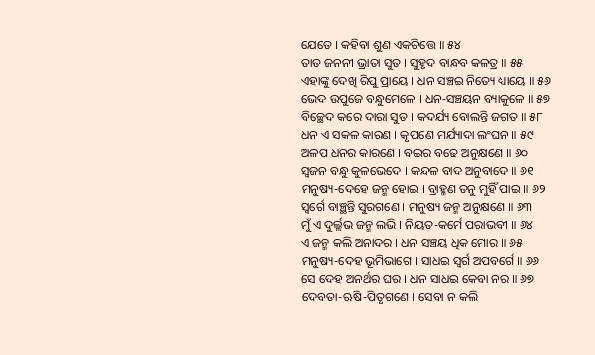ଯେତେ । କହିବା ଶୁଣ ଏକଚିତ୍ତେ ॥ ୫୪
ତାତ ଜନନୀ ଭ୍ରାତା ସୁତ । ସୁହୃଦ ବାନ୍ଧବ କଳତ୍ର ॥ ୫୫
ଏହାଙ୍କୁ ଦେଖି ରିପୁ ପ୍ରାୟେ । ଧନ ସଞ୍ଚଇ ନିତ୍ୟେ ଧ୍ୟାୟେ ॥ ୫୬
ଭେଦ ଉପୁଜେ ବନ୍ଧୁମେଳେ । ଧନ-ସଞ୍ଚୟନ ବ୍ୟାକୁଳେ ॥ ୫୭
ବିଚ୍ଛେଦ କରେ ଦାରା ସୁତ । କଦର୍ଯ୍ୟ ବୋଲନ୍ତି ଜଗତ ॥ ୫୮
ଧନ ଏ ସକଳ କାରଣ । କୃପଣେ ମର୍ଯ୍ୟାଦା ଲଂଘନ ॥ ୫୯
ଅଳପ ଧନର କାରଣେ । ବଇର ବଢେ ଅନୁକ୍ଷଣେ ॥ ୬୦
ସ୍ୱଜନ ବନ୍ଧୁ କୁଳଭେଦେ । କନ୍ଦଳ ବାଦ ଅନୁବାଦେ ॥ ୬୧
ମନୁଷ୍ୟ-ଦେହେ ଜନ୍ମ ହୋଇ । ବ୍ରାହ୍ମଣ ତନୁ ମୁହିଁ ପାଇ ॥ ୬୨
ସ୍ୱର୍ଗେ ବାଞ୍ଛନ୍ତି ସୁରଗଣେ । ମନୁଷ୍ୟ ଜନ୍ମ ଅନୁକ୍ଷଣେ ॥ ୬୩
ମୁଁ ଏ ଦୁର୍ଲ୍ଲଭ ଜନ୍ମ ଲଭି । ନିୟତ-କର୍ମେ ପରାଭବୀ ॥ ୬୪
ଏ ଜନ୍ମ କଲି ଅନାଦର । ଧନ ସଞ୍ଚୟ ଧିକ ମୋର ॥ ୬୫
ମନୁଷ୍ୟ-ଦେହ ଭୂମିଭାଗେ । ସାଧଇ ସ୍ୱର୍ଗ ଅପବର୍ଗେ ॥ ୬୬
ସେ ଦେହ ଅନର୍ଥର ଘର । ଧନ ସାଧଇ କେବା ନର ॥ ୬୭
ଦେବତା-ଋଷି-ପିତୃଗଣେ । ସେବା ନ କଲି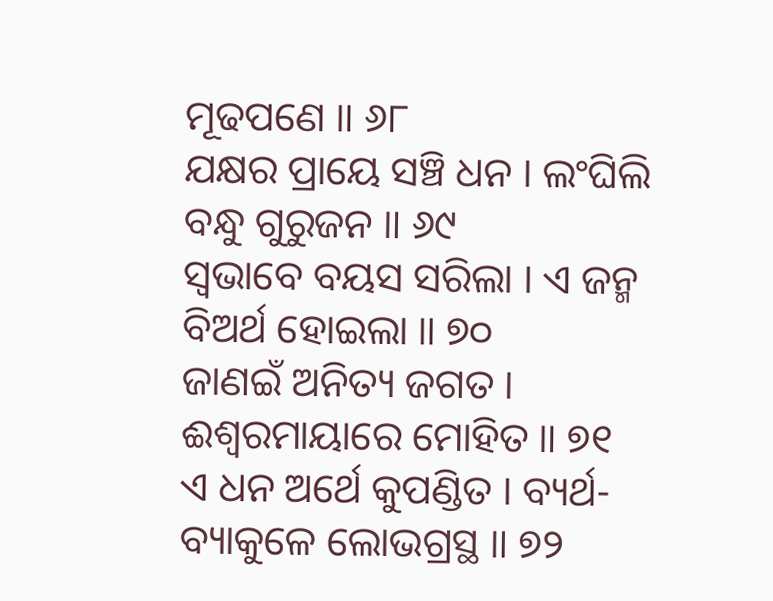ମୂଢପଣେ ॥ ୬୮
ଯକ୍ଷର ପ୍ରାୟେ ସଞ୍ଚି ଧନ । ଲଂଘିଲି ବନ୍ଧୁ ଗୁରୁଜନ ॥ ୬୯
ସ୍ୱଭାବେ ବୟସ ସରିଲା । ଏ ଜନ୍ମ ବିଅର୍ଥ ହୋଇଲା ॥ ୭୦
ଜାଣଇଁ ଅନିତ୍ୟ ଜଗତ । ଈଶ୍ୱରମାୟାରେ ମୋହିତ ॥ ୭୧
ଏ ଧନ ଅର୍ଥେ କୁପଣ୍ଡିତ । ବ୍ୟର୍ଥ-ବ୍ୟାକୁଳେ ଲୋଭଗ୍ରସ୍ଥ ॥ ୭୨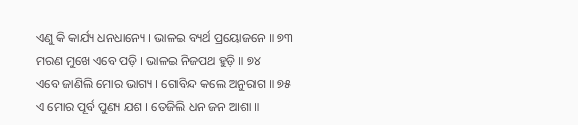ଏଣୁ କି କାର୍ଯ୍ୟ ଧନଧାନ୍ୟେ । ଭାଳଇ ବ୍ୟର୍ଥ ପ୍ରୟୋଜନେ ॥ ୭୩
ମରଣ ମୁଖେ ଏବେ ପଡ଼ି । ଭାଳଇ ନିଜପଥ ହୁଡ଼ି ॥ ୭୪
ଏବେ ଜାଣିଲି ମୋର ଭାଗ୍ୟ । ଗୋବିନ୍ଦ କଲେ ଅନୁରାଗ ॥ ୭୫
ଏ ମୋର ପୂର୍ବ ପୁଣ୍ୟ ଯଶ । ତେଜିଲି ଧନ ଜନ ଆଶା ॥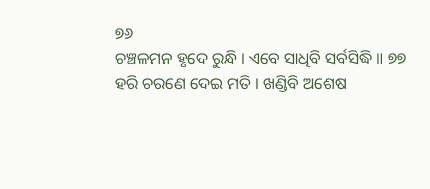୭୬
ଚଞ୍ଚଳମନ ହୃଦେ ରୁନ୍ଧି । ଏବେ ସାଧିବି ସର୍ବସିଦ୍ଧି ॥ ୭୭
ହରି ଚରଣେ ଦେଇ ମତି । ଖଣ୍ଡିବି ଅଶେଷ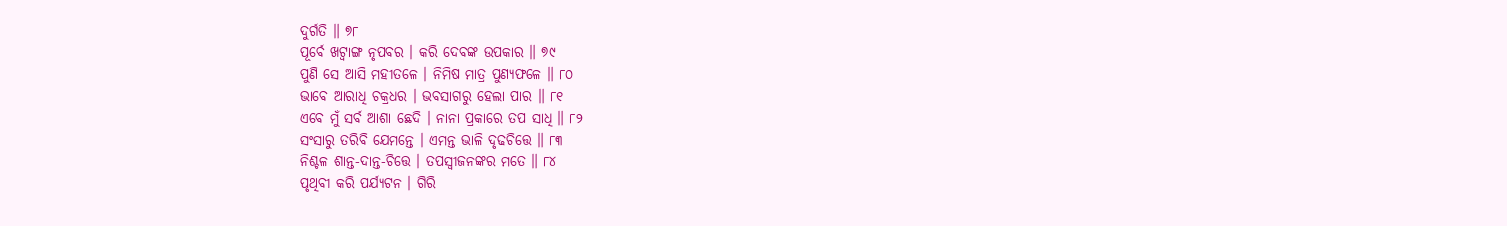ଦୁର୍ଗତି ॥ ୭୮
ପୂର୍ବେ ଖଟ୍ୱାଙ୍ଗ ନୃପବର । କରି ଦେବଙ୍କ ଉପକାର ॥ ୭୯
ପୁଣି ସେ ଆସି ମହୀତଳେ । ନିମିଷ ମାତ୍ର ପୁଣ୍ୟଫଳେ ॥ ୮୦
ଭାବେ ଆରାଧି ଚକ୍ରଧର । ଭବସାଗରୁ ହେଲା ପାର ॥ ୮୧
ଏବେ ମୁଁ ସର୍ବ ଆଶା ଛେଦି । ନାନା ପ୍ରକାରେ ତପ ସାଧି ॥ ୮୨
ସଂସାରୁ ତରିବି ଯେମନ୍ତେ । ଏମନ୍ତ ଭାଳି ଦୃଢଚିତ୍ତେ ॥ ୮୩
ନିଶ୍ଚଳ ଶାନ୍ତ-ଦାନ୍ତ-ଚିତ୍ତେ । ତପସ୍ୱୀଜନଙ୍କର ମତେ ॥ ୮୪
ପୃଥିବୀ କରି ପର୍ଯ୍ୟଟନ । ଗିରି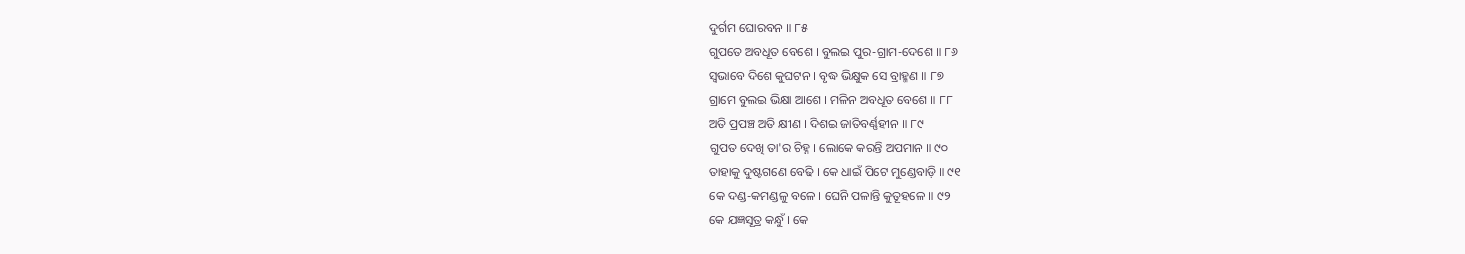ଦୁର୍ଗମ ଘୋରବନ ॥ ୮୫
ଗୁପତେ ଅବଧୂତ ବେଶେ । ବୁଲଇ ପୁର-ଗ୍ରାମ-ଦେଶେ ॥ ୮୬
ସ୍ୱଭାବେ ଦିଶେ କୁଘଟନ । ବୃଦ୍ଧ ଭିକ୍ଷୁକ ସେ ବ୍ରାହ୍ମଣ ॥ ୮୭
ଗ୍ରାମେ ବୁଲଇ ଭିକ୍ଷା ଆଶେ । ମଳିନ ଅବଧୂତ ବେଶେ ॥ ୮୮
ଅତି ପ୍ରପଞ୍ଚ ଅତି କ୍ଷୀଣ । ଦିଶଇ ଜାତିବର୍ଣ୍ଣହୀନ ॥ ୮୯
ଗୁପତ ଦେଖି ତା'ର ଚିହ୍ନ । ଲୋକେ କରନ୍ତି ଅପମାନ ॥ ୯୦
ତାହାକୁ ଦୁଷ୍ଟଗଣେ ବେଢି । କେ ଧାଇଁ ପିଟେ ମୁଣ୍ଡେବାଡ଼ି ॥ ୯୧
କେ ଦଣ୍ଡ-କମଣ୍ଡଳୁ ବଳେ । ଘେନି ପଳାନ୍ତି କୁତୂହଳେ ॥ ୯୨
କେ ଯଜ୍ଞସୂତ୍ର କନ୍ଧୁଁ । କେ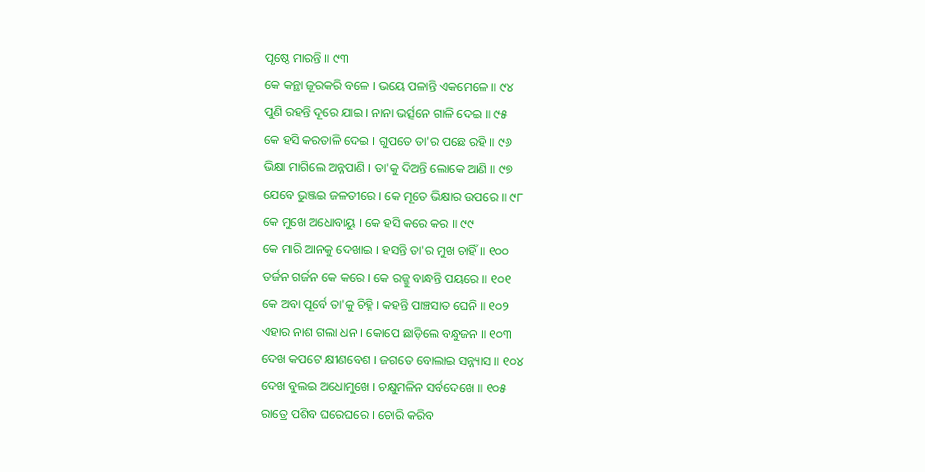ପୃଷ୍ଠେ ମାରନ୍ତି ॥ ୯୩
କେ କନ୍ଥା ଜୂରକରି ବଳେ । ଭୟେ ପଳାନ୍ତି ଏକମେଳେ ॥ ୯୪
ପୁଣି ରହନ୍ତି ଦୂରେ ଯାଇ । ନାନା ଭର୍ତ୍ସନେ ଗାଳି ଦେଇ ॥ ୯୫
କେ ହସି କରତାଳି ଦେଇ । ଗୁପତେ ତା'ର ପଛେ ରହି ॥ ୯୬
ଭିକ୍ଷା ମାଗିଲେ ଅନ୍ନପାଣି । ତା'କୁ ଦିଅନ୍ତି ଲୋକେ ଆଣି ॥ ୯୭
ଯେବେ ଭୁଞ୍ଜଇ ଜଳତୀରେ । କେ ମୂତେ ଭିକ୍ଷାର ଉପରେ ॥ ୯୮
କେ ମୁଖେ ଅଧୋବାୟୁ । କେ ହସି କରେ କର ॥ ୯୯
କେ ମାରି ଆନକୁ ଦେଖାଇ । ହସନ୍ତି ତା'ର ମୁଖ ଚାହିଁ ॥ ୧୦୦
ତର୍ଜନ ଗର୍ଜନ କେ କରେ । କେ ରଜ୍ଜୁ ବାନ୍ଧନ୍ତି ପୟରେ ॥ ୧୦୧
କେ ଅବା ପୂର୍ବେ ତା'କୁ ଚିହ୍ନି । କହନ୍ତି ପାଞ୍ଚସାତ ଘେନି ॥ ୧୦୨
ଏହାର ନାଶ ଗଲା ଧନ । କୋପେ ଛାଡ଼ିଲେ ବନ୍ଧୁଜନ ॥ ୧୦୩
ଦେଖ କପଟେ କ୍ଷୀଣବେଶ । ଜଗତେ ବୋଲାଇ ସନ୍ନ୍ୟାସ ॥ ୧୦୪
ଦେଖ ବୁଲଇ ଅଧୋମୁଖେ । ଚକ୍ଷୁମଳିନ ସର୍ବଦେଖେ ॥ ୧୦୫
ରାତ୍ରେ ପଶିବ ଘରେଘରେ । ଚୋରି କରିବ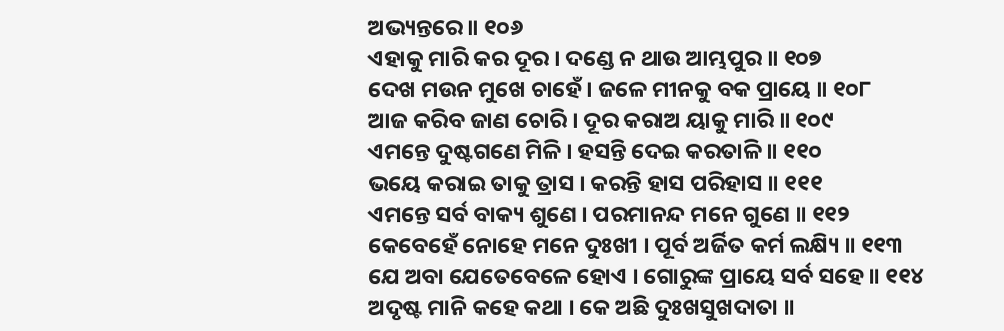ଅଭ୍ୟନ୍ତରେ ॥ ୧୦୬
ଏହାକୁ ମାରି କର ଦୂର । ଦଣ୍ଡେ ନ ଥାଉ ଆମ୍ଭପୁର ॥ ୧୦୭
ଦେଖ ମଉନ ମୁଖେ ଚାହେଁ । ଜଳେ ମୀନକୁ ବକ ପ୍ରାୟେ ॥ ୧୦୮
ଆଜ କରିବ ଜାଣ ଚୋରି । ଦୂର କରାଅ ୟାକୁ ମାରି ॥ ୧୦୯
ଏମନ୍ତେ ଦୁଷ୍ଟଗଣେ ମିଳି । ହସନ୍ତି ଦେଇ କରତାଳି ॥ ୧୧୦
ଭୟେ କରାଇ ତାକୁ ତ୍ରାସ । କରନ୍ତି ହାସ ପରିହାସ ॥ ୧୧୧
ଏମନ୍ତେ ସର୍ବ ବାକ୍ୟ ଶୁଣେ । ପରମାନନ୍ଦ ମନେ ଗୁଣେ ॥ ୧୧୨
କେବେହେଁ ନୋହେ ମନେ ଦୁଃଖୀ । ପୂର୍ବ ଅର୍ଜିତ କର୍ମ ଲକ୍ଷ୍ୟି ॥ ୧୧୩
ଯେ ଅବା ଯେତେବେଳେ ହୋଏ । ଗୋରୁଙ୍କ ପ୍ରାୟେ ସର୍ବ ସହେ ॥ ୧୧୪
ଅଦୃଷ୍ଟ ମାନି କହେ କଥା । କେ ଅଛି ଦୁଃଖସୁଖଦାତା ॥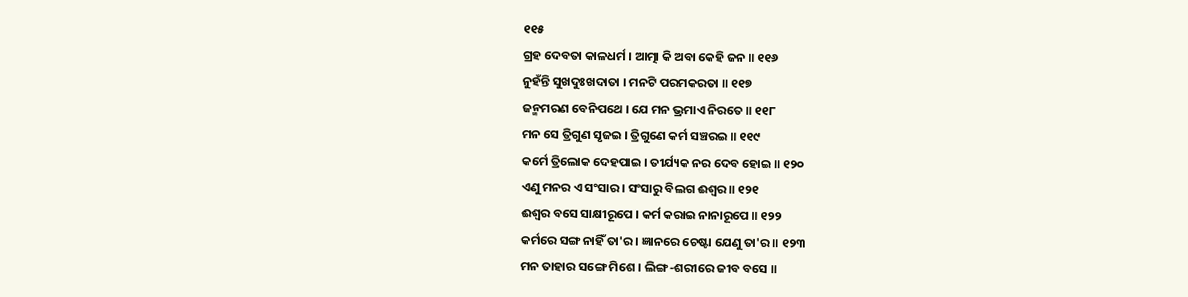୧୧୫
ଗ୍ରହ ଦେବତା କାଳଧର୍ମ । ଆତ୍ମା କି ଅବା କେହି ଜନ ॥ ୧୧୬
ନୁହଁନ୍ତି ସୁଖଦୁଃଖଦାତା । ମନଟି ପରମକରତା ॥ ୧୧୭
ଜନ୍ମମରଣ ବେନିପଥେ । ଯେ ମନ ଭ୍ରମାଏ ନିରତେ ॥ ୧୧୮
ମନ ସେ ତ୍ରିଗୁଣ ସୃଜଇ । ତ୍ରିଗୁଣେ କର୍ମ ସଞ୍ଚରଇ ॥ ୧୧୯
କର୍ମେ ତ୍ରିଲୋକ ଦେହପାଇ । ତୀର୍ଯ୍ୟକ ନର ଦେବ ହୋଇ ॥ ୧୨୦
ଏଣୁ ମନର ଏ ସଂସାର । ସଂସାରୁ ବିଲଗ ଈଶ୍ୱର ॥ ୧୨୧
ଈଶ୍ୱର ବସେ ସାକ୍ଷୀରୂପେ । କର୍ମ କରାଇ ନାନାରୂପେ ॥ ୧୨୨
କର୍ମରେ ସଙ୍ଗ ନାହିଁ ତା'ର । ଜ୍ଞାନରେ ଚେଷ୍ଟା ଯେଣୁ ତା'ର ॥ ୧୨୩
ମନ ତାହାର ସଙ୍ଗେ ମିଶେ । ଲିଙ୍ଗ-ଶରୀରେ ଜୀବ ବସେ ॥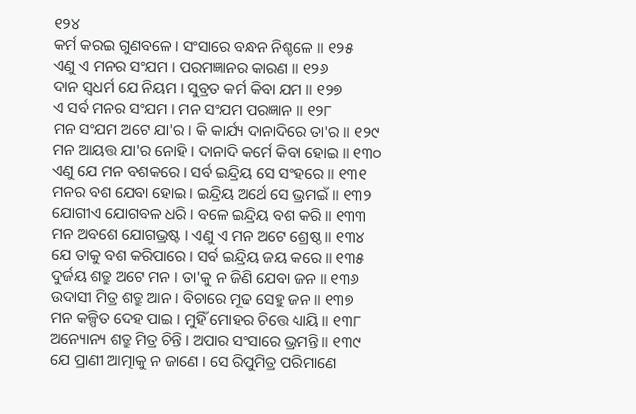୧୨୪
କର୍ମ କରଇ ଗୁଣବଳେ । ସଂସାରେ ବନ୍ଧନ ନିଶ୍ଚଳେ ॥ ୧୨୫
ଏଣୁ ଏ ମନର ସଂଯମ । ପରମଜ୍ଞାନର କାରଣ ॥ ୧୨୬
ଦାନ ସ୍ୱଧର୍ମ ଯେ ନିୟମ । ସୁବ୍ରତ କର୍ମ କିବା ଯମ ॥ ୧୨୭
ଏ ସର୍ବ ମନର ସଂଯମ । ମନ ସଂଯମ ପରଜ୍ଞାନ ॥ ୧୨୮
ମନ ସଂଯମ ଅଟେ ଯା'ର । କି କାର୍ଯ୍ୟ ଦାନାଦିରେ ତା'ର ॥ ୧୨୯
ମନ ଆୟତ୍ତ ଯା'ର ନୋହି । ଦାନାଦି କର୍ମେ କିବା ହୋଇ ॥ ୧୩୦
ଏଣୁ ଯେ ମନ ବଶକରେ । ସର୍ବ ଇନ୍ଦ୍ରିୟ ସେ ସଂହରେ ॥ ୧୩୧
ମନର ବଶ ଯେବା ହୋଇ । ଇନ୍ଦ୍ରିୟ ଅର୍ଥେ ସେ ଭ୍ରମଇଁ ॥ ୧୩୨
ଯୋଗୀଏ ଯୋଗବଳ ଧରି । ବଳେ ଇନ୍ଦ୍ରିୟ ବଶ କରି ॥ ୧୩୩
ମନ ଅବଶେ ଯୋଗଭ୍ରଷ୍ଟ । ଏଣୁ ଏ ମନ ଅଟେ ଶ୍ରେଷ୍ଠ ॥ ୧୩୪
ଯେ ତାକୁ ବଶ କରିପାରେ । ସର୍ବ ଇନ୍ଦ୍ରିୟ ଜୟ କରେ ॥ ୧୩୫
ଦୁର୍ଜୟ ଶତ୍ରୁ ଅଟେ ମନ । ତା'କୁ ନ ଜିଣି ଯେବା ଜନ ॥ ୧୩୬
ଉଦାସୀ ମିତ୍ର ଶତ୍ରୁ ଆନ । ବିଚାରେ ମୂଢ ସେହୁ ଜନ ॥ ୧୩୭
ମନ କଳ୍ପିତ ଦେହ ପାଇ । ମୁହିଁ ମୋହର ଚିତ୍ତେ ଧ୍ୟାୟି ॥ ୧୩୮
ଅନ୍ୟୋନ୍ୟ ଶତ୍ରୁ ମିତ୍ର ଚିନ୍ତି । ଅପାର ସଂସାରେ ଭ୍ରମନ୍ତି ॥ ୧୩୯
ଯେ ପ୍ରାଣୀ ଆତ୍ମାକୁ ନ ଜାଣେ । ସେ ରିପୁମିତ୍ର ପରିମାଣେ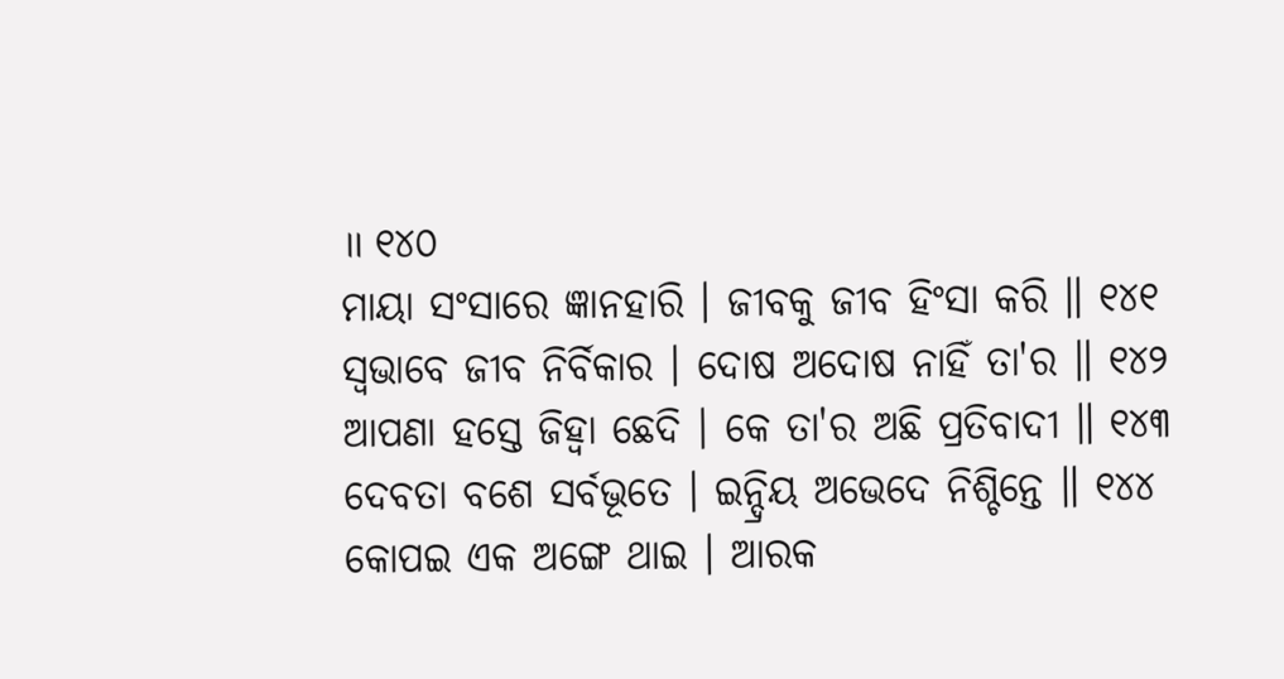॥ ୧୪୦
ମାୟା ସଂସାରେ ଜ୍ଞାନହାରି । ଜୀବକୁ ଜୀବ ହିଂସା କରି ॥ ୧୪୧
ସ୍ୱଭାବେ ଜୀବ ନିର୍ବିକାର । ଦୋଷ ଅଦୋଷ ନାହିଁ ତା'ର ॥ ୧୪୨
ଆପଣା ହସ୍ତେ ଜିହ୍ୱା ଛେଦି । କେ ତା'ର ଅଛି ପ୍ରତିବାଦୀ ॥ ୧୪୩
ଦେବତା ବଶେ ସର୍ବଭୂତେ । ଇନ୍ଦ୍ରିୟ ଅଭେଦେ ନିଶ୍ଚିନ୍ତେ ॥ ୧୪୪
କୋପଇ ଏକ ଅଙ୍ଗେ ଥାଇ । ଆରକ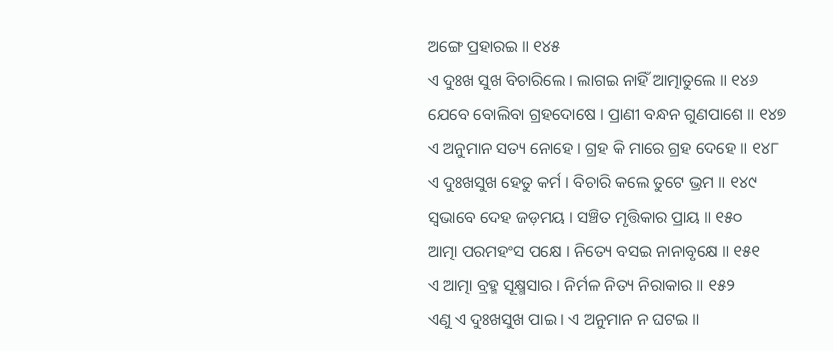ଅଙ୍ଗେ ପ୍ରହାରଇ ॥ ୧୪୫
ଏ ଦୁଃଖ ସୁଖ ବିଚାରିଲେ । ଲାଗଇ ନାହିଁ ଆତ୍ମାତୁଲେ ॥ ୧୪୬
ଯେବେ ବୋଲିବା ଗ୍ରହଦୋଷେ । ପ୍ରାଣୀ ବନ୍ଧନ ଗୁଣପାଶେ ॥ ୧୪୭
ଏ ଅନୁମାନ ସତ୍ୟ ନୋହେ । ଗ୍ରହ କି ମାରେ ଗ୍ରହ ଦେହେ ॥ ୧୪୮
ଏ ଦୁଃଖସୁଖ ହେତୁ କର୍ମ । ବିଚାରି କଲେ ତୁଟେ ଭ୍ରମ ॥ ୧୪୯
ସ୍ୱଭାବେ ଦେହ ଜଡ଼ମୟ । ସଞ୍ଚିତ ମୃତ୍ତିକାର ପ୍ରାୟ ॥ ୧୫୦
ଆତ୍ମା ପରମହଂସ ପକ୍ଷେ । ନିତ୍ୟେ ବସଇ ନାନାବୃକ୍ଷେ ॥ ୧୫୧
ଏ ଆତ୍ମା ବ୍ରହ୍ମ ସୂକ୍ଷ୍ମସାର । ନିର୍ମଳ ନିତ୍ୟ ନିରାକାର ॥ ୧୫୨
ଏଣୁ ଏ ଦୁଃଖସୁଖ ପାଇ । ଏ ଅନୁମାନ ନ ଘଟଇ ॥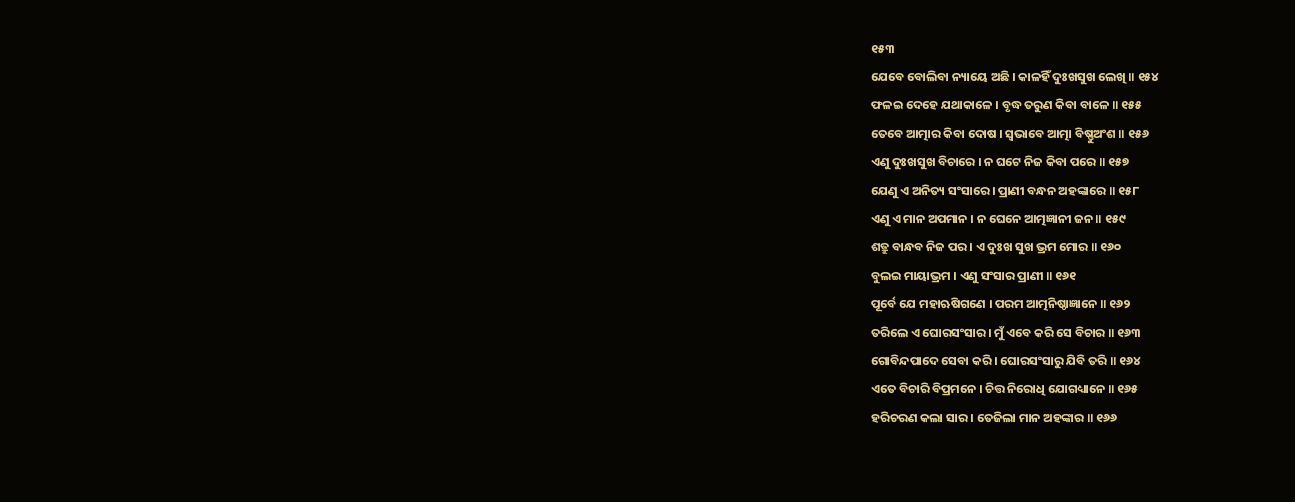୧୫୩
ଯେବେ ବୋଲିବା ନ୍ୟାୟେ ଅଛି । କାଳହିଁ ଦୁଃଖସୁଖ ଲେଖି ॥ ୧୫୪
ଫଳଇ ଦେହେ ଯଥାକାଳେ । ବୃଦ୍ଧ ତରୁଣ କିବା ବାଳେ ॥ ୧୫୫
ତେବେ ଆତ୍ମାର କିବା ଦୋଷ । ସ୍ୱଭାବେ ଆତ୍ମା ବିଷ୍ଣୁଅଂଶ ॥ ୧୫୬
ଏଣୁ ଦୁଃଖସୁଖ ବିଚାରେ । ନ ଘଟେ ନିଜ କିବା ପରେ ॥ ୧୫୭
ଯେଣୁ ଏ ଅନିତ୍ୟ ସଂସାରେ । ପ୍ରାଣୀ ବନ୍ଧନ ଅହଙ୍କାରେ ॥ ୧୫୮
ଏଣୁ ଏ ମାନ ଅପମାନ । ନ ଘେନେ ଆତ୍ମଜ୍ଞାନୀ ଜନ ॥ ୧୫୯
ଶତ୍ରୁ ବାନ୍ଧବ ନିଜ ପର । ଏ ଦୁଃଖ ସୁଖ ଭ୍ରମ ମୋର ॥ ୧୬୦
ବୁଲଇ ମାୟାଭ୍ରମ । ଏଣୁ ସଂସାର ପ୍ରାଣୀ ॥ ୧୬୧
ପୂର୍ବେ ଯେ ମହାଋଷିଗଣେ । ପରମ ଆତ୍ମନିଷ୍ଠାଜ୍ଞାନେ ॥ ୧୬୨
ତରିଲେ ଏ ଘୋରସଂସାର । ମୁଁ ଏବେ କରି ସେ ବିଚାର ॥ ୧୬୩
ଗୋବିନ୍ଦପାଦେ ସେବା କରି । ଘୋରସଂସାରୁ ଯିବି ତରି ॥ ୧୬୪
ଏତେ ବିଚାରି ବିପ୍ରମନେ । ଚିତ୍ତ ନିରୋଧି ଯୋଗଧ୍ୟାନେ ॥ ୧୬୫
ହରିଚରଣ କଲା ସାର । ତେଜିଲା ମାନ ଅହଙ୍କାର ॥ ୧୬୬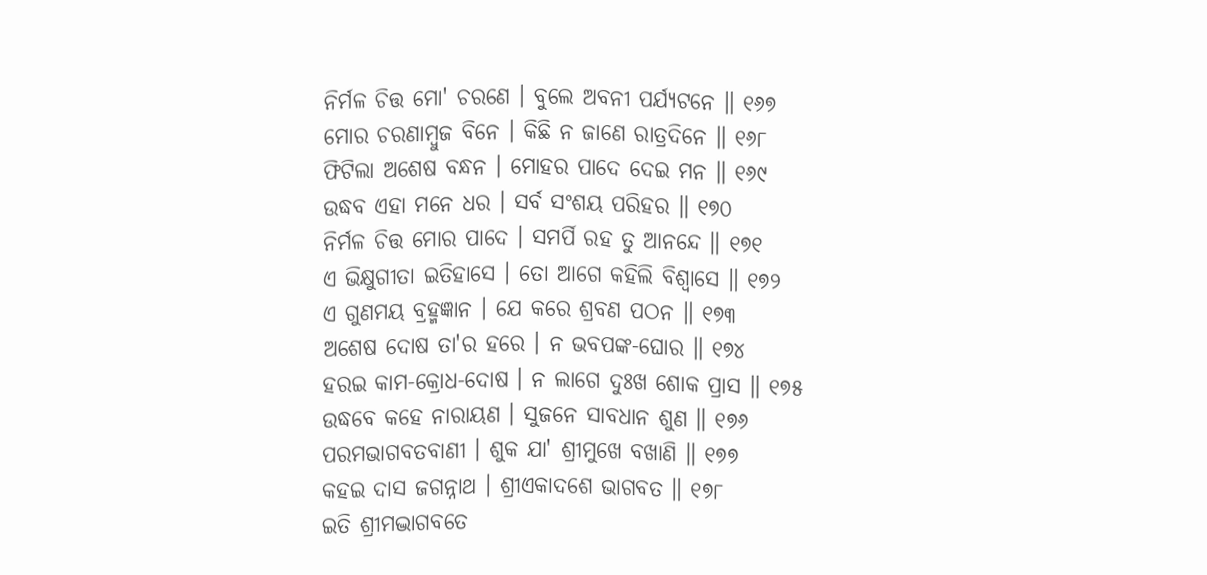ନିର୍ମଳ ଚିତ୍ତ ମୋ' ଚରଣେ । ବୁଲେ ଅବନୀ ପର୍ଯ୍ୟଟନେ ॥ ୧୬୭
ମୋର ଚରଣାମ୍ବୁଜ ବିନେ । କିଛି ନ ଜାଣେ ରାତ୍ରଦିନେ ॥ ୧୬୮
ଫିଟିଲା ଅଶେଷ ବନ୍ଧନ । ମୋହର ପାଦେ ଦେଇ ମନ ॥ ୧୬୯
ଉଦ୍ଧବ ଏହା ମନେ ଧର । ସର୍ବ ସଂଶୟ ପରିହର ॥ ୧୭୦
ନିର୍ମଳ ଚିତ୍ତ ମୋର ପାଦେ । ସମର୍ପି ରହ ତୁ ଆନନ୍ଦେ ॥ ୧୭୧
ଏ ଭିକ୍ଷୁଗୀତା ଇତିହାସେ । ତୋ ଆଗେ କହିଲି ବିଶ୍ୱାସେ ॥ ୧୭୨
ଏ ଗୁଣମୟ ବ୍ରହ୍ମଜ୍ଞାନ । ଯେ କରେ ଶ୍ରବଣ ପଠନ ॥ ୧୭୩
ଅଶେଷ ଦୋଷ ତା'ର ହରେ । ନ ଭବପଙ୍କ-ଘୋର ॥ ୧୭୪
ହରଇ କାମ-କ୍ରୋଧ-ଦୋଷ । ନ ଲାଗେ ଦୁଃଖ ଶୋକ ପ୍ରାସ ॥ ୧୭୫
ଉଦ୍ଧବେ କହେ ନାରାୟଣ । ସୁଜନେ ସାବଧାନ ଶୁଣ ॥ ୧୭୬
ପରମଭାଗବତବାଣୀ । ଶୁକ ଯା' ଶ୍ରୀମୁଖେ ବଖାଣି ॥ ୧୭୭
କହଇ ଦାସ ଜଗନ୍ନାଥ । ଶ୍ରୀଏକାଦଶେ ଭାଗବତ ॥ ୧୭୮
ଇତି ଶ୍ରୀମଦ୍ଭାଗବତେ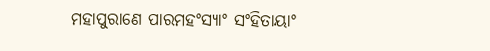ମହାପୁରାଣେ ପାରମହଂସ୍ୟାଂ ସଂହିତାୟାଂ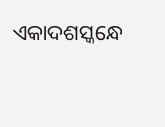ଏକାଦଶସ୍କନ୍ଧେ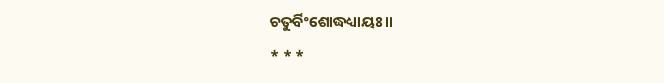ଚତୁର୍ବିଂଶୋଦ୍ଧଧ୍ୟାୟଃ ॥
* * *